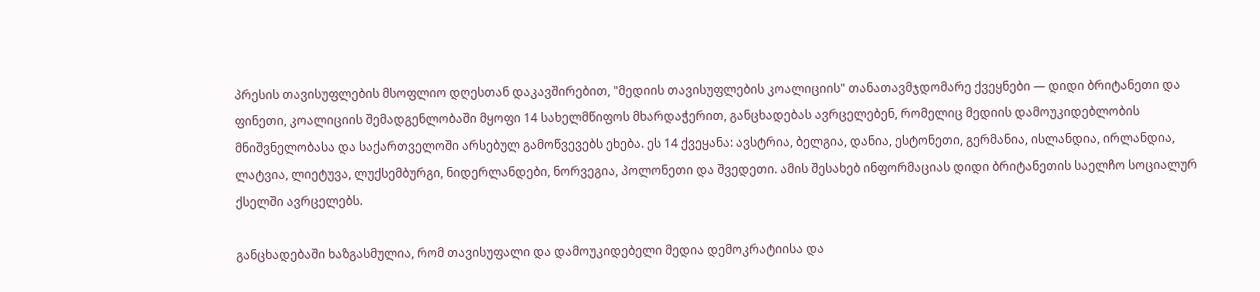პრესის თავისუფლების მსოფლიო დღესთან დაკავშირებით, "მედიის თავისუფლების კოალიციის" თანათავმჯდომარე ქვეყნები — დიდი ბრიტანეთი და ფინეთი, კოალიციის შემადგენლობაში მყოფი 14 სახელმწიფოს მხარდაჭერით, განცხადებას ავრცელებენ, რომელიც მედიის დამოუკიდებლობის მნიშვნელობასა და საქართველოში არსებულ გამოწვევებს ეხება. ეს 14 ქვეყანა: ავსტრია, ბელგია, დანია, ესტონეთი, გერმანია, ისლანდია, ირლანდია, ლატვია, ლიეტუვა, ლუქსემბურგი, ნიდერლანდები, ნორვეგია, პოლონეთი და შვედეთი. ამის შესახებ ინფორმაციას დიდი ბრიტანეთის საელჩო სოციალურ ქსელში ავრცელებს.

განცხადებაში ხაზგასმულია, რომ თავისუფალი და დამოუკიდებელი მედია დემოკრატიისა და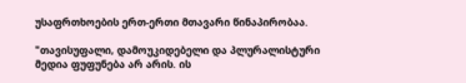უსაფრთხოების ერთ-ერთი მთავარი წინაპირობაა.

"თავისუფალი, დამოუკიდებელი და პლურალისტური მედია ფუფუნება არ არის. ის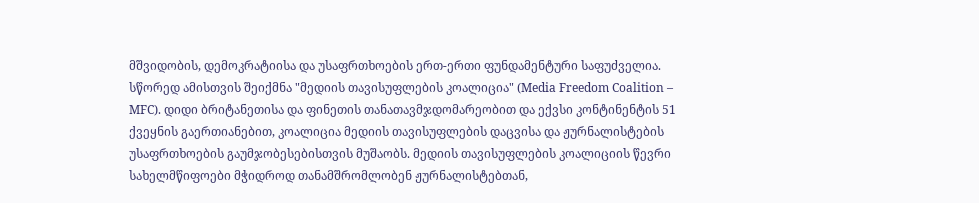მშვიდობის, დემოკრატიისა და უსაფრთხოების ერთ-ერთი ფუნდამენტური საფუძველია. სწორედ ამისთვის შეიქმნა "მედიის თავისუფლების კოალიცია" (Media Freedom Coalition – MFC). დიდი ბრიტანეთისა და ფინეთის თანათავმჯდომარეობით და ექვსი კონტინენტის 51 ქვეყნის გაერთიანებით, კოალიცია მედიის თავისუფლების დაცვისა და ჟურნალისტების უსაფრთხოების გაუმჯობესებისთვის მუშაობს. მედიის თავისუფლების კოალიციის წევრი სახელმწიფოები მჭიდროდ თანამშრომლობენ ჟურნალისტებთან,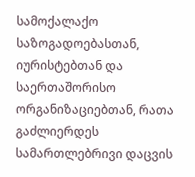სამოქალაქო საზოგადოებასთან, იურისტებთან და საერთაშორისო ორგანიზაციებთან, რათა გაძლიერდეს სამართლებრივი დაცვის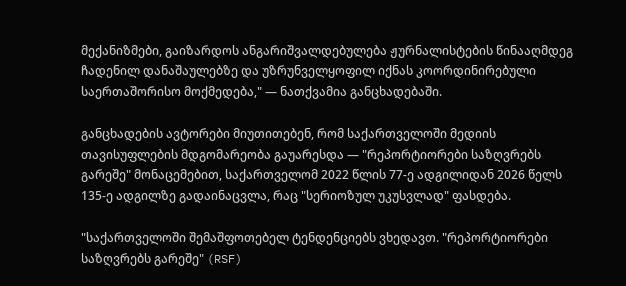მექანიზმები, გაიზარდოს ანგარიშვალდებულება ჟურნალისტების წინააღმდეგ ჩადენილ დანაშაულებზე და უზრუნველყოფილ იქნას კოორდინირებული საერთაშორისო მოქმედება," — ნათქვამია განცხადებაში.

განცხადების ავტორები მიუთითებენ, რომ საქართველოში მედიის თავისუფლების მდგომარეობა გაუარესდა — "რეპორტიორები საზღვრებს გარეშე" მონაცემებით, საქართველომ 2022 წლის 77-ე ადგილიდან 2026 წელს 135-ე ადგილზე გადაინაცვლა, რაც "სერიოზულ უკუსვლად" ფასდება.

"საქართველოში შემაშფოთებელ ტენდენციებს ვხედავთ. "რეპორტიორები საზღვრებს გარეშე" (RSF)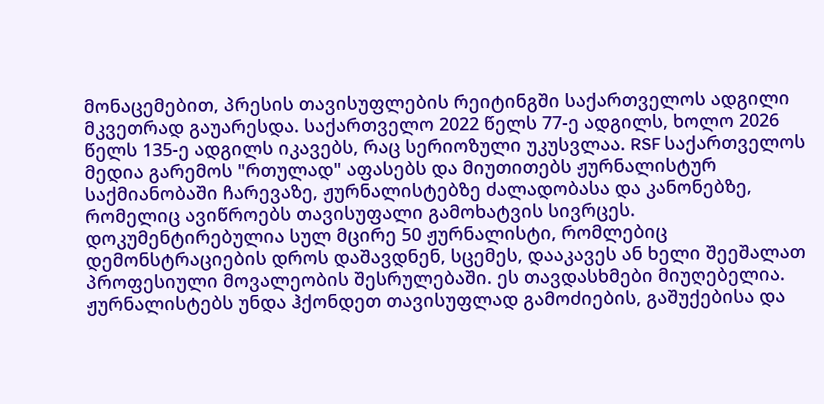მონაცემებით, პრესის თავისუფლების რეიტინგში საქართველოს ადგილი მკვეთრად გაუარესდა. საქართველო 2022 წელს 77-ე ადგილს, ხოლო 2026 წელს 135-ე ადგილს იკავებს, რაც სერიოზული უკუსვლაა. RSF საქართველოს მედია გარემოს "რთულად" აფასებს და მიუთითებს ჟურნალისტურ საქმიანობაში ჩარევაზე, ჟურნალისტებზე ძალადობასა და კანონებზე, რომელიც ავიწროებს თავისუფალი გამოხატვის სივრცეს. დოკუმენტირებულია სულ მცირე 50 ჟურნალისტი, რომლებიც დემონსტრაციების დროს დაშავდნენ, სცემეს, დააკავეს ან ხელი შეეშალათ პროფესიული მოვალეობის შესრულებაში. ეს თავდასხმები მიუღებელია. ჟურნალისტებს უნდა ჰქონდეთ თავისუფლად გამოძიების, გაშუქებისა და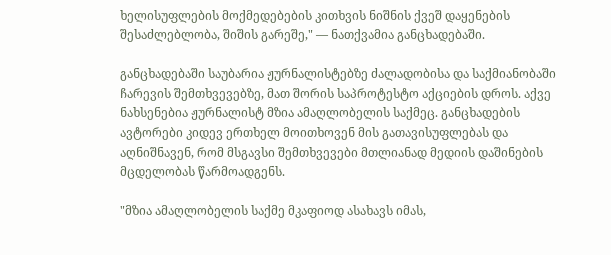ხელისუფლების მოქმედებების კითხვის ნიშნის ქვეშ დაყენების შესაძლებლობა, შიშის გარეშე," — ნათქვამია განცხადებაში.

განცხადებაში საუბარია ჟურნალისტებზე ძალადობისა და საქმიანობაში ჩარევის შემთხვევებზე, მათ შორის საპროტესტო აქციების დროს. აქვე ნახსენებია ჟურნალისტ მზია ამაღლობელის საქმეც. განცხადების ავტორები კიდევ ერთხელ მოითხოვენ მის გათავისუფლებას და აღნიშნავენ, რომ მსგავსი შემთხვევები მთლიანად მედიის დაშინების მცდელობას წარმოადგენს.

"მზია ამაღლობელის საქმე მკაფიოდ ასახავს იმას,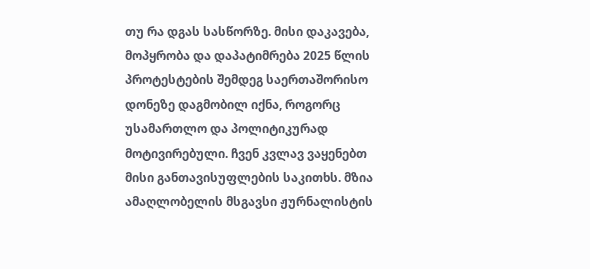თუ რა დგას სასწორზე. მისი დაკავება, მოპყრობა და დაპატიმრება 2025 წლის პროტესტების შემდეგ საერთაშორისო დონეზე დაგმობილ იქნა, როგორც უსამართლო და პოლიტიკურად მოტივირებული. ჩვენ კვლავ ვაყენებთ მისი განთავისუფლების საკითხს. მზია ამაღლობელის მსგავსი ჟურნალისტის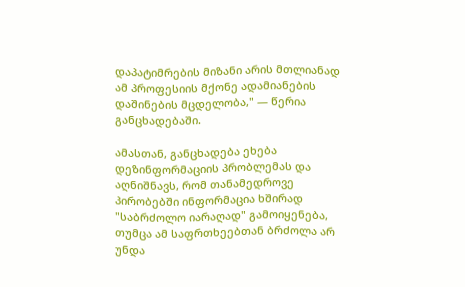დაპატიმრების მიზანი არის მთლიანად ამ პროფესიის მქონე ადამიანების დაშინების მცდელობა," — წერია განცხადებაში.

ამასთან, განცხადება ეხება დეზინფორმაციის პრობლემას და აღნიშნავს, რომ თანამედროვე პირობებში ინფორმაცია ხშირად "საბრძოლო იარაღად" გამოიყენება, თუმცა ამ საფრთხეებთან ბრძოლა არ უნდა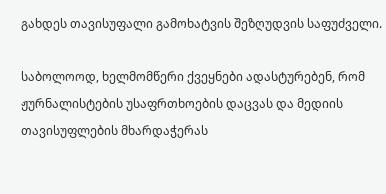გახდეს თავისუფალი გამოხატვის შეზღუდვის საფუძველი.

საბოლოოდ, ხელმომწერი ქვეყნები ადასტურებენ, რომ ჟურნალისტების უსაფრთხოების დაცვას და მედიის თავისუფლების მხარდაჭერას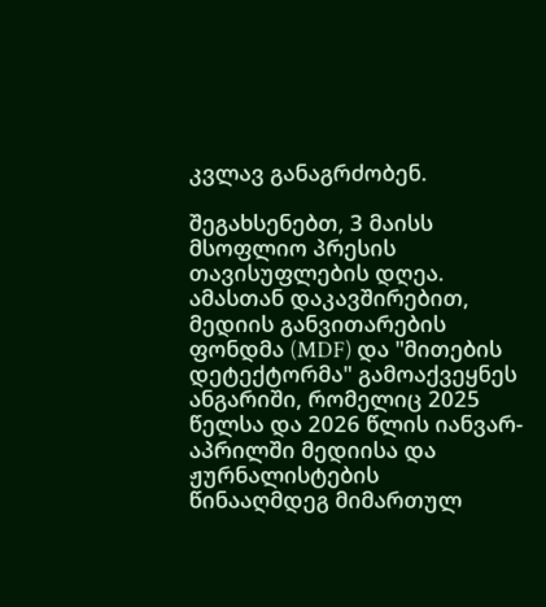კვლავ განაგრძობენ.

შეგახსენებთ, 3 მაისს მსოფლიო პრესის თავისუფლების დღეა. ამასთან დაკავშირებით, მედიის განვითარების ფონდმა (MDF) და "მითების დეტექტორმა" გამოაქვეყნეს ანგარიში, რომელიც 2025 წელსა და 2026 წლის იანვარ-აპრილში მედიისა და ჟურნალისტების წინააღმდეგ მიმართულ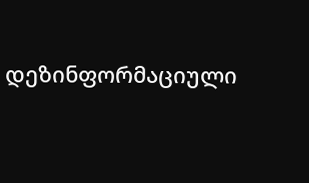დეზინფორმაციული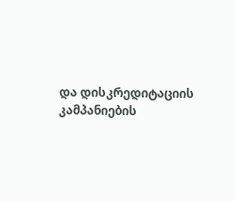და დისკრედიტაციის კამპანიების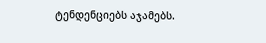ტენდენციებს აჯამებს.